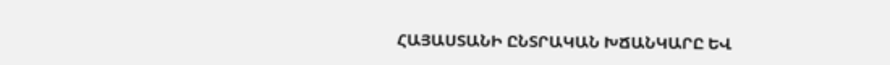ՀԱՅԱՍՏԱՆԻ ԸՆՏՐԱԿԱՆ ԽՃԱՆԿԱՐԸ ԵՎ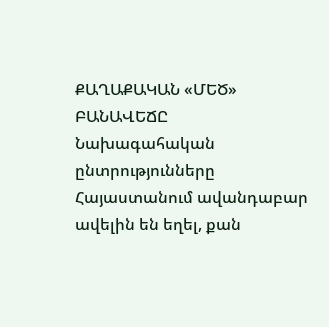ՔԱՂԱՔԱԿԱՆ «ՄԵԾ» ԲԱՆԱՎԵՃԸ
Նախագահական ընտրությունները Հայաստանում ավանդաբար ավելին են եղել, քան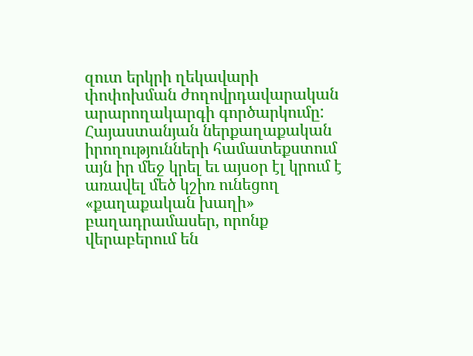զուտ երկրի ղեկավարի փոփոխման ժողովրդավարական արարողակարգի գործարկումը: Հայաստանյան ներքաղաքական իրողությունների համատեքստում այն իր մեջ կրել եւ այսօր էլ կրում է առավել մեծ կշիռ ունեցող «քաղաքական խաղի» բաղադրամասեր, որոնք վերաբերում են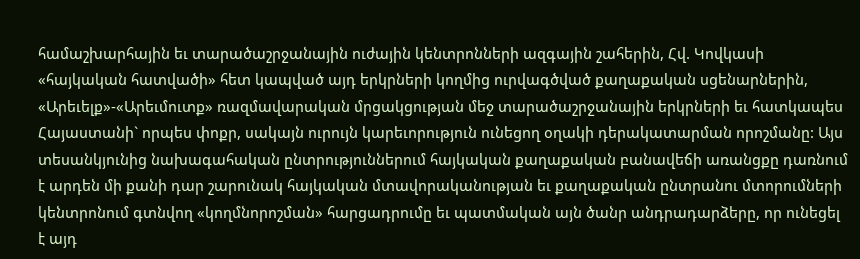համաշխարհային եւ տարածաշրջանային ուժային կենտրոնների ազգային շահերին, Հվ. Կովկասի «հայկական հատվածի» հետ կապված այդ երկրների կողմից ուրվագծված քաղաքական սցենարներին, «Արեւելք»-«Արեւմուտք» ռազմավարական մրցակցության մեջ տարածաշրջանային երկրների եւ հատկապես Հայաստանի` որպես փոքր, սակայն ուրույն կարեւորություն ունեցող օղակի դերակատարման որոշմանը: Այս տեսանկյունից նախագահական ընտրություններում հայկական քաղաքական բանավեճի առանցքը դառնում է արդեն մի քանի դար շարունակ հայկական մտավորականության եւ քաղաքական ընտրանու մտորումների կենտրոնում գտնվող «կողմնորոշման» հարցադրումը եւ պատմական այն ծանր անդրադարձերը, որ ունեցել է այդ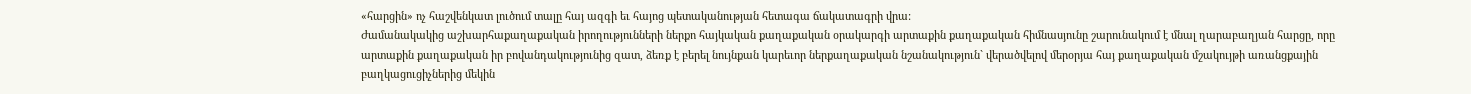«հարցին» ոչ հաշվենկատ լուծում տալը հայ ազգի եւ հայոց պետականության հետագա ճակատագրի վրա:
Ժամանակակից աշխարհաքաղաքական իրողությունների ներքո հայկական քաղաքական օրակարգի արտաքին քաղաքական հիմնասյունը շարունակում է մնալ ղարաբաղյան հարցը, որը արտաքին քաղաքական իր բովանդակությունից զատ, ձեռք է բերել նույնքան կարեւոր ներքաղաքական նշանակություն` վերածվելով մերօրյա հայ քաղաքական մշակույթի առանցքային բաղկացուցիչներից մեկին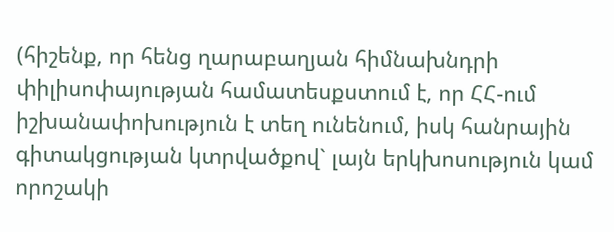(հիշենք, որ հենց ղարաբաղյան հիմնախնդրի փիլիսոփայության համատեսքստում է, որ ՀՀ-ում իշխանափոխություն է տեղ ունենում, իսկ հանրային գիտակցության կտրվածքով` լայն երկխոսություն կամ որոշակի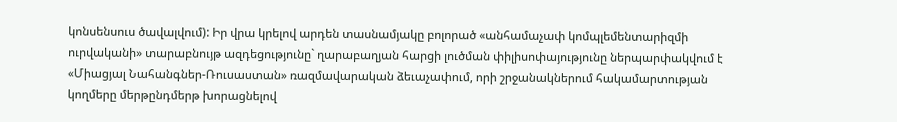կոնսենսուս ծավալվում): Իր վրա կրելով արդեն տասնամյակը բոլորած «անհամաչափ կոմպլեմենտարիզմի ուրվականի» տարաբնույթ ազդեցությունը` ղարաբաղյան հարցի լուծման փիլիսոփայությունը ներպարփակվում է «Միացյալ Նահանգներ-Ռուսաստան» ռազմավարական ձեւաչափում, որի շրջանակներում հակամարտության կողմերը մերթընդմերթ խորացնելով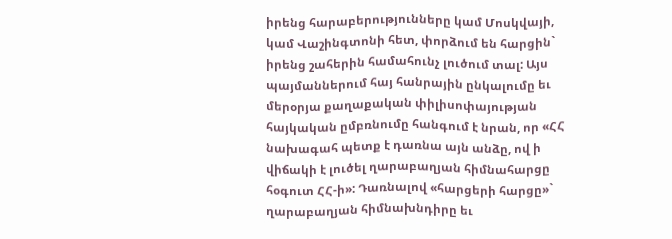իրենց հարաբերությունները կամ Մոսկվայի, կամ Վաշինգտոնի հետ, փորձում են հարցին` իրենց շահերին համահունչ լուծում տալ: Այս պայմաններում հայ հանրային ընկալումը եւ մերօրյա քաղաքական փիլիսոփայության հայկական ըմբռնումը հանգում է նրան, որ «ՀՀ նախագահ պետք է դառնա այն անձը, ով ի վիճակի է լուծել ղարաբաղյան հիմնահարցը հօգուտ ՀՀ-ի»: Դառնալով «հարցերի հարցը»` ղարաբաղյան հիմնախնդիրը եւ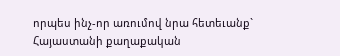որպես ինչ-որ առումով նրա հետեւանք` Հայաստանի քաղաքական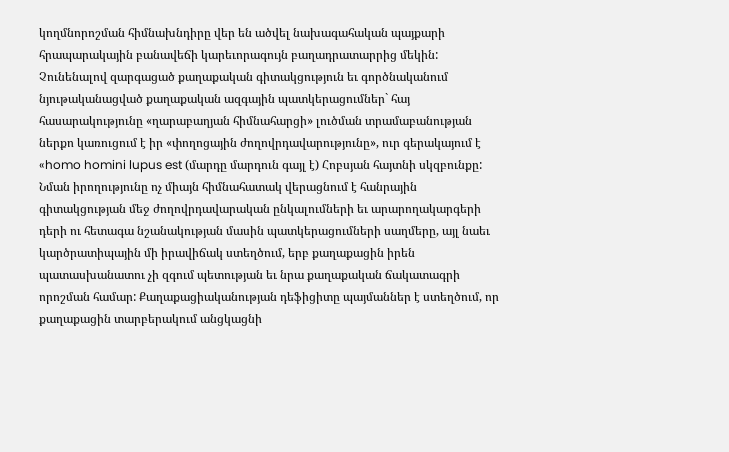կողմնորոշման հիմնախնդիրը վեր են ածվել նախագահական պայքարի հրապարակային բանավեճի կարեւորագույն բաղադրատարրից մեկին: Չունենալով զարգացած քաղաքական գիտակցություն եւ գործնականում նյութականացված քաղաքական ազգային պատկերացումներ` հայ հասարակությունը «ղարաբաղյան հիմնահարցի» լուծման տրամաբանության ներքո կառուցում է իր «փողոցային ժողովրդավարությունը», ուր գերակայում է «homo homini lupus est (մարդը մարդուն գայլ է) Հոբսյան հայտնի սկզբունքը: Նման իրողությունը ոչ միայն հիմնահատակ վերացնում է հանրային գիտակցության մեջ ժողովրդավարական ընկալումների եւ արարողակարգերի դերի ու հետագա նշանակության մասին պատկերացումների սաղմերը, այլ նաեւ կարծրատիպային մի իրավիճակ ստեղծում, երբ քաղաքացին իրեն պատասխանատու չի զգում պետության եւ նրա քաղաքական ճակատագրի որոշման համար: Քաղաքացիականության դեֆիցիտը պայմաններ է ստեղծում, որ քաղաքացին տարբերակում անցկացնի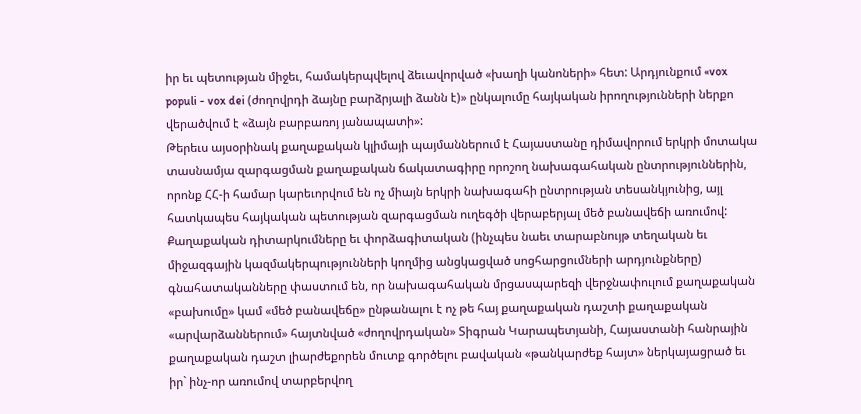իր եւ պետության միջեւ, համակերպվելով ձեւավորված «խաղի կանոների» հետ: Արդյունքում «vox populi - vox dei (ժողովրդի ձայնը բարձրյալի ձանն է)» ընկալումը հայկական իրողությունների ներքո վերածվում է «ձայն բարբառոյ յանապատի»:
Թերեւս այսօրինակ քաղաքական կլիմայի պայմաններում է Հայաստանը դիմավորում երկրի մոտակա տասնամյա զարգացման քաղաքական ճակատագիրը որոշող նախագահական ընտրություններին, որոնք ՀՀ-ի համար կարեւորվում են ոչ միայն երկրի նախագահի ընտրության տեսանկյունից, այլ հատկապես հայկական պետության զարգացման ուղեգծի վերաբերյալ մեծ բանավեճի առումով:
Քաղաքական դիտարկումները եւ փորձագիտական (ինչպես նաեւ տարաբնույթ տեղական եւ միջազգային կազմակերպությունների կողմից անցկացված սոցհարցումների արդյունքները) գնահատականները փաստում են, որ նախագահական մրցասպարեզի վերջնափուլում քաղաքական «բախումը» կամ «մեծ բանավեճը» ընթանալու է ոչ թե հայ քաղաքական դաշտի քաղաքական «արվարձաններում» հայտնված «ժողովրդական» Տիգրան Կարապետյանի, Հայաստանի հանրային քաղաքական դաշտ լիարժեքորեն մուտք գործելու բավական «թանկարժեք հայտ» ներկայացրած եւ իր` ինչ-որ առումով տարբերվող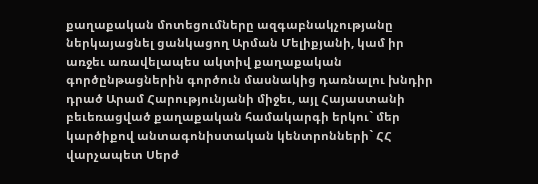քաղաքական մոտեցումները ազգաբնակչությանը ներկայացնել ցանկացող Արման Մելիքյանի, կամ իր առջեւ առավելապես ակտիվ քաղաքական գործընթացներին գործուն մասնակից դառնալու խնդիր դրած Արամ Հարությունյանի միջեւ, այլ Հայաստանի բեւեռացված քաղաքական համակարգի երկու` մեր կարծիքով անտագոնիստական կենտրոնների` ՀՀ վարչապետ Սերժ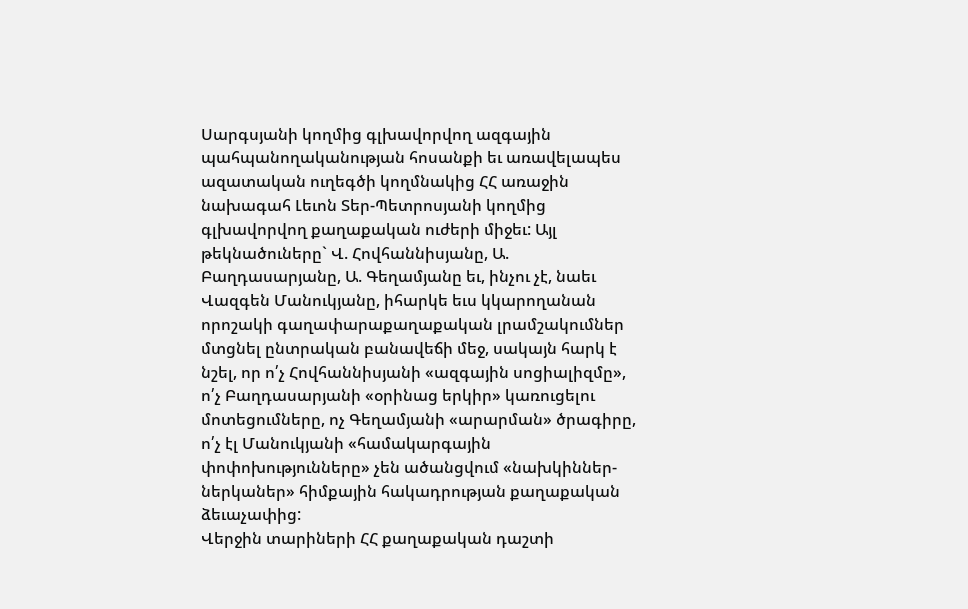Սարգսյանի կողմից գլխավորվող ազգային պահպանողականության հոսանքի եւ առավելապես ազատական ուղեգծի կողմնակից ՀՀ առաջին նախագահ Լեւոն Տեր-Պետրոսյանի կողմից գլխավորվող քաղաքական ուժերի միջեւ: Այլ թեկնածուները` Վ. Հովհաննիսյանը, Ա. Բաղդասարյանը, Ա. Գեղամյանը եւ, ինչու չէ, նաեւ Վազգեն Մանուկյանը, իհարկե եւս կկարողանան որոշակի գաղափարաքաղաքական լրամշակումներ մտցնել ընտրական բանավեճի մեջ, սակայն հարկ է նշել, որ ո՛չ Հովհաննիսյանի «ազգային սոցիալիզմը», ո՛չ Բաղդասարյանի «օրինաց երկիր» կառուցելու մոտեցումները, ոչ Գեղամյանի «արարման» ծրագիրը, ո՛չ էլ Մանուկյանի «համակարգային փոփոխությունները» չեն ածանցվում «նախկիններ-ներկաներ» հիմքային հակադրության քաղաքական ձեւաչափից:
Վերջին տարիների ՀՀ քաղաքական դաշտի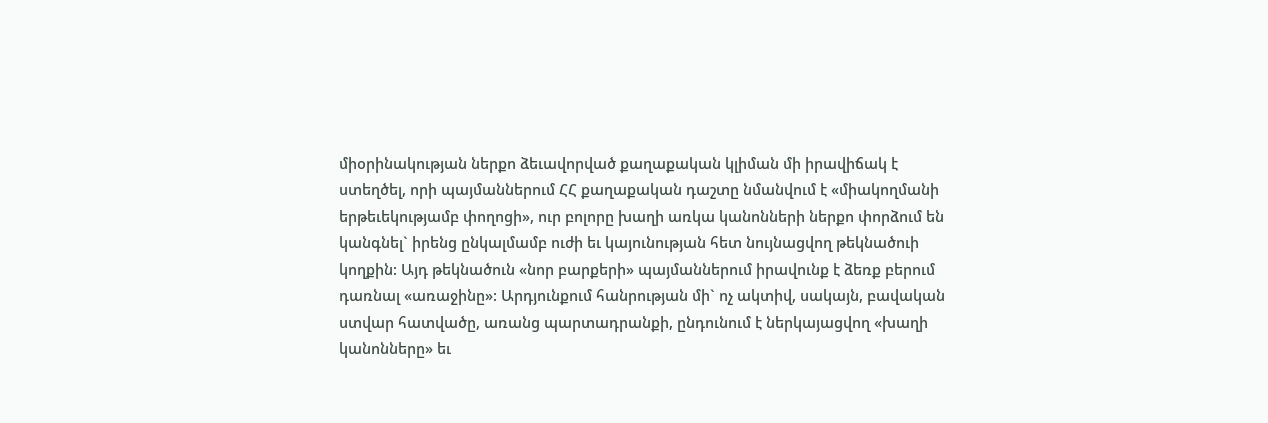միօրինակության ներքո ձեւավորված քաղաքական կլիման մի իրավիճակ է ստեղծել, որի պայմաններում ՀՀ քաղաքական դաշտը նմանվում է «միակողմանի երթեւեկությամբ փողոցի», ուր բոլորը խաղի առկա կանոնների ներքո փորձում են կանգնել` իրենց ընկալմամբ ուժի եւ կայունության հետ նույնացվող թեկնածուի կողքին: Այդ թեկնածուն «նոր բարքերի» պայմաններում իրավունք է ձեռք բերում դառնալ «առաջինը»: Արդյունքում հանրության մի` ոչ ակտիվ, սակայն, բավական ստվար հատվածը, առանց պարտադրանքի, ընդունում է ներկայացվող «խաղի կանոնները» եւ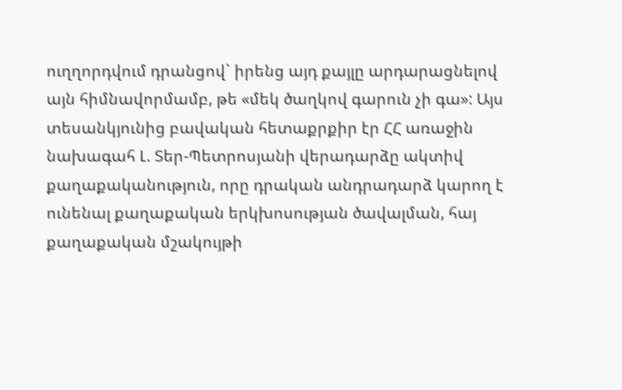ուղղորդվում դրանցով` իրենց այդ քայլը արդարացնելով այն հիմնավորմամբ, թե «մեկ ծաղկով գարուն չի գա»: Այս տեսանկյունից բավական հետաքրքիր էր ՀՀ առաջին նախագահ Լ. Տեր-Պետրոսյանի վերադարձը ակտիվ քաղաքականություն, որը դրական անդրադարձ կարող է ունենալ քաղաքական երկխոսության ծավալման, հայ քաղաքական մշակույթի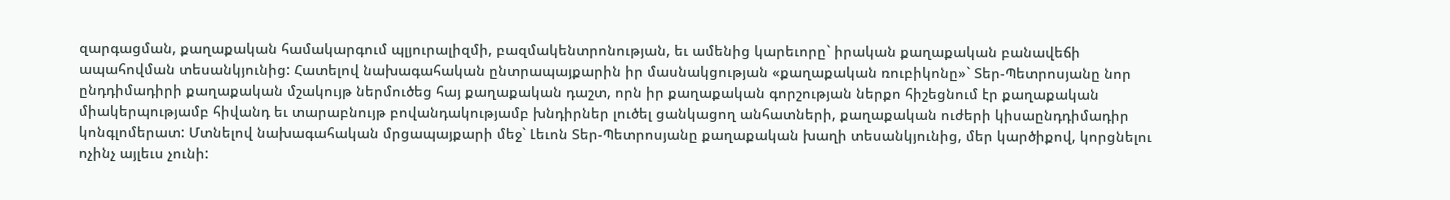զարգացման, քաղաքական համակարգում պլյուրալիզմի, բազմակենտրոնության, եւ ամենից կարեւորը` իրական քաղաքական բանավեճի ապահովման տեսանկյունից: Հատելով նախագահական ընտրապայքարին իր մասնակցության «քաղաքական ռուբիկոնը»` Տեր-Պետրոսյանը նոր ընդդիմադիրի քաղաքական մշակույթ ներմուծեց հայ քաղաքական դաշտ, որն իր քաղաքական գորշության ներքո հիշեցնում էր քաղաքական միակերպությամբ հիվանդ եւ տարաբնույթ բովանդակությամբ խնդիրներ լուծել ցանկացող անհատների, քաղաքական ուժերի կիսաընդդիմադիր կոնգլոմերատ: Մտնելով նախագահական մրցապայքարի մեջ` Լեւոն Տեր-Պետրոսյանը քաղաքական խաղի տեսանկյունից, մեր կարծիքով, կորցնելու ոչինչ այլեւս չունի: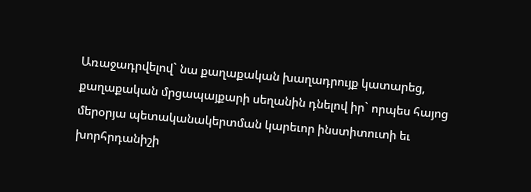Առաջադրվելով` նա քաղաքական խաղադրույք կատարեց, քաղաքական մրցապայքարի սեղանին դնելով իր` որպես հայոց մերօրյա պետականակերտման կարեւոր ինստիտուտի եւ խորհրդանիշի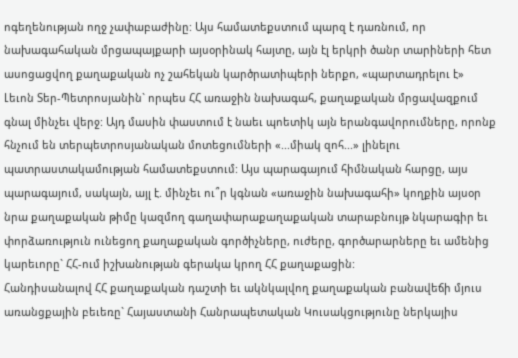ոգեղենության ողջ չափաբաժինը: Այս համատեքստում պարզ է դառնում, որ նախագահական մրցապայքարի այսօրինակ հայտը, այն էլ երկրի ծանր տարիների հետ ասոցացվող քաղաքական ոչ շահեկան կարծրատիպերի ներքո, «պարտադրելու է» Լեւոն Տեր-Պետրոսյանին` որպես ՀՀ առաջին նախագահ, քաղաքական մրցավազքում գնալ մինչեւ վերջ: Այդ մասին փաստում է նաեւ պոետիկ այն երանգավորումները, որոնք հնչում են տերպետրոսյանական մոտեցումների «...միակ զոհ...» լինելու պատրաստակամության համատեքստում: Այս պարագայում հիմնական հարցը, այս պարագայում, սակայն, այլ է. մինչեւ ու՞ր կգնան «առաջին նախագահի» կողքին այսօր նրա քաղաքական թիմը կազմող գաղափարաքաղաքական տարաբնույթ նկարագիր եւ փորձառություն ունեցող քաղաքական գործիչները, ուժերը, գործարարները եւ ամենից կարեւորը` ՀՀ-ում իշխանության գերակա կրող ՀՀ քաղաքացին:
Հանդիսանալով ՀՀ քաղաքական դաշտի եւ ակնկալվող քաղաքական բանավեճի մյուս առանցքային բեւեռը` Հայաստանի Հանրապետական Կուսակցությունը ներկայիս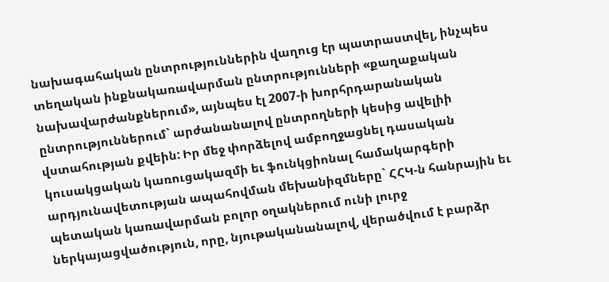նախագահական ընտրություններին վաղուց էր պատրաստվել, ինչպես տեղական ինքնակառավարման ընտրությունների «քաղաքական նախավարժանքներում», այնպես էլ 2007-ի խորհրդարանական ընտրություններում` արժանանալով ընտրողների կեսից ավելիի վստահության քվեին: Իր մեջ փորձելով ամբողջացնել դասական կուսակցական կառուցակազմի եւ ֆունկցիոնալ համակարգերի արդյունավետության ապահովման մեխանիզմները` ՀՀԿ-ն հանրային եւ պետական կառավարման բոլոր օղակներում ունի լուրջ ներկայացվածություն, որը, նյութականանալով, վերածվում է բարձր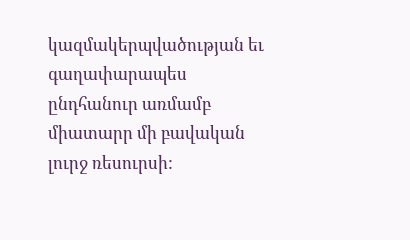կազմակերպվածության եւ գաղափարապես ընդհանուր առմամբ միատարր մի բավական լուրջ ռեսուրսի: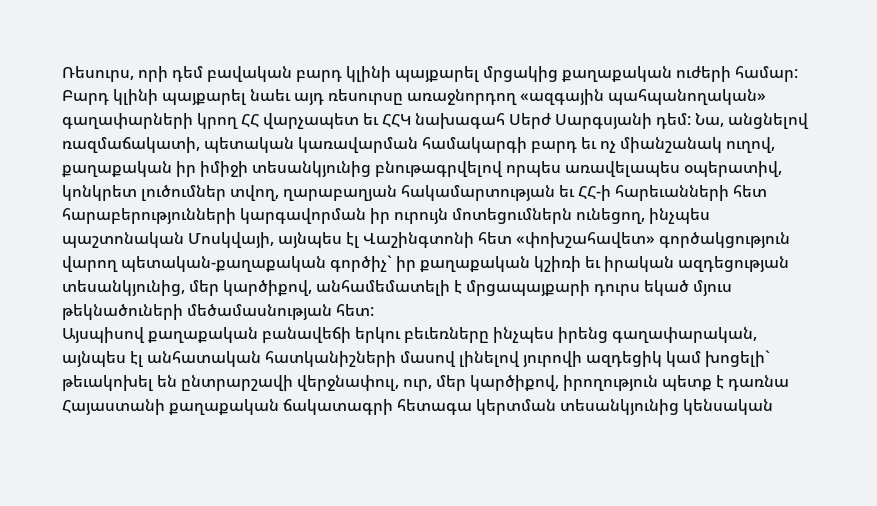Ռեսուրս, որի դեմ բավական բարդ կլինի պայքարել մրցակից քաղաքական ուժերի համար: Բարդ կլինի պայքարել նաեւ այդ ռեսուրսը առաջնորդող «ազգային պահպանողական» գաղափարների կրող ՀՀ վարչապետ եւ ՀՀԿ նախագահ Սերժ Սարգսյանի դեմ: Նա, անցնելով ռազմաճակատի, պետական կառավարման համակարգի բարդ եւ ոչ միանշանակ ուղով, քաղաքական իր իմիջի տեսանկյունից բնութագրվելով որպես առավելապես օպերատիվ, կոնկրետ լուծումներ տվող, ղարաբաղյան հակամարտության եւ ՀՀ-ի հարեւանների հետ հարաբերությունների կարգավորման իր ուրույն մոտեցումներն ունեցող, ինչպես պաշտոնական Մոսկվայի, այնպես էլ Վաշինգտոնի հետ «փոխշահավետ» գործակցություն վարող պետական-քաղաքական գործիչ` իր քաղաքական կշիռի եւ իրական ազդեցության տեսանկյունից, մեր կարծիքով, անհամեմատելի է մրցապայքարի դուրս եկած մյուս թեկնածուների մեծամասնության հետ:
Այսպիսով քաղաքական բանավեճի երկու բեւեռները ինչպես իրենց գաղափարական, այնպես էլ անհատական հատկանիշների մասով լինելով յուրովի ազդեցիկ կամ խոցելի` թեւակոխել են ընտրարշավի վերջնափուլ, ուր, մեր կարծիքով, իրողություն պետք է դառնա Հայաստանի քաղաքական ճակատագրի հետագա կերտման տեսանկյունից կենսական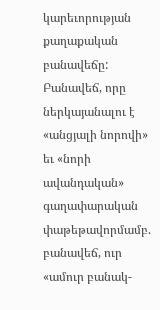կարեւորության քաղաքական բանավեճը: Բանավեճ, որը ներկայանալու է «անցյալի նորովի» եւ «նորի ավանդական» գաղափարական փաթեթավորմամբ. բանավեճ, ուր «ամուր բանակ-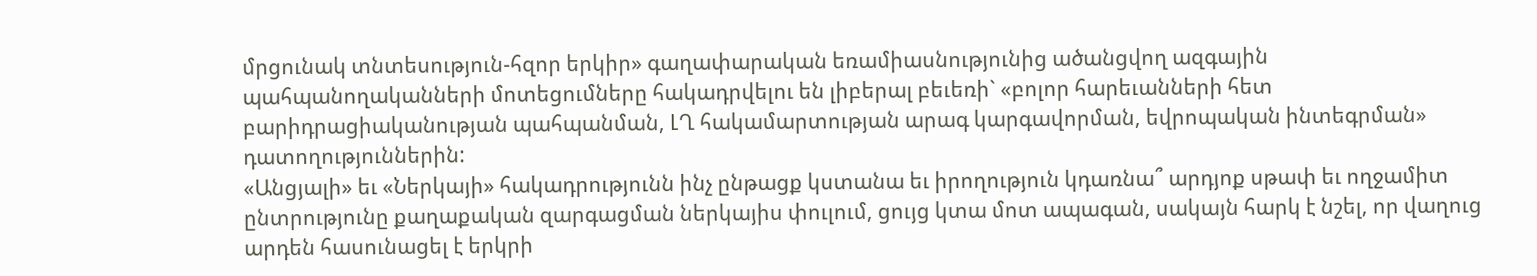մրցունակ տնտեսություն-հզոր երկիր» գաղափարական եռամիասնությունից ածանցվող ազգային պահպանողականների մոտեցումները հակադրվելու են լիբերալ բեւեռի` «բոլոր հարեւանների հետ բարիդրացիականության պահպանման, ԼՂ հակամարտության արագ կարգավորման, եվրոպական ինտեգրման» դատողություններին:
«Անցյալի» եւ «Ներկայի» հակադրությունն ինչ ընթացք կստանա եւ իրողություն կդառնա՞ արդյոք սթափ եւ ողջամիտ ընտրությունը քաղաքական զարգացման ներկայիս փուլում, ցույց կտա մոտ ապագան, սակայն հարկ է նշել, որ վաղուց արդեն հասունացել է երկրի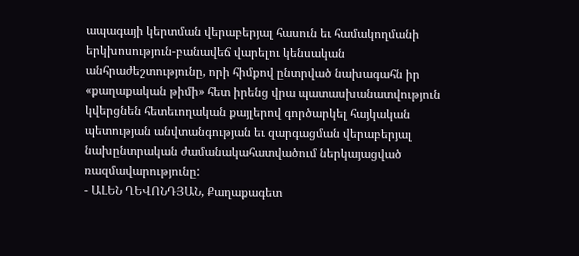ապագայի կերտման վերաբերյալ հասուն եւ համակողմանի երկխոսություն-բանավեճ վարելու կենսական անհրաժեշտությունը, որի հիմքով ընտրված նախագահն իր «քաղաքական թիմի» հետ իրենց վրա պատասխանատվություն կվերցնեն հետեւողական քայլերով գործարկել հայկական պետության անվտանգության եւ զարգացման վերաբերյալ նախընտրական ժամանակահատվածում ներկայացված ռազմավարությունը:
- ԱԼԵՆ ՂԵՎՈՆԴՅԱՆ, Քաղաքագետ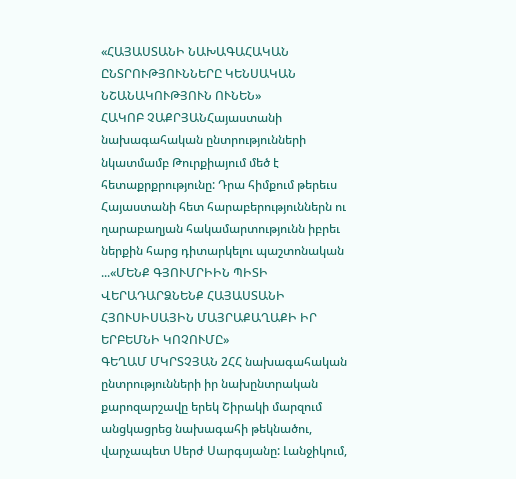«ՀԱՅԱՍՏԱՆԻ ՆԱԽԱԳԱՀԱԿԱՆ ԸՆՏՐՈՒԹՅՈՒՆՆԵՐԸ ԿԵՆՍԱԿԱՆ ՆՇԱՆԱԿՈՒԹՅՈՒՆ ՈՒՆԵՆ»
ՀԱԿՈԲ ՉԱՔՐՅԱՆՀայաստանի նախագահական ընտրությունների նկատմամբ Թուրքիայում մեծ է հետաքրքրությունը: Դրա հիմքում թերեւս Հայաստանի հետ հարաբերություններն ու ղարաբաղյան հակամարտությունն իբրեւ ներքին հարց դիտարկելու պաշտոնական ...«ՄԵՆՔ ԳՅՈՒՄՐԻԻՆ ՊԻՏԻ ՎԵՐԱԴԱՐՁՆԵՆՔ ՀԱՅԱՍՏԱՆԻ ՀՅՈՒՍԻՍԱՅԻՆ ՄԱՅՐԱՔԱՂԱՔԻ ԻՐ ԵՐԲԵՄՆԻ ԿՈՉՈՒՄԸ»
ԳԵՂԱՄ ՄԿՐՏՉՅԱՆ 2ՀՀ նախագահական ընտրությունների իր նախընտրական քարոզարշավը երեկ Շիրակի մարզում անցկացրեց նախագահի թեկնածու, վարչապետ Սերժ Սարգսյանը: Լանջիկում,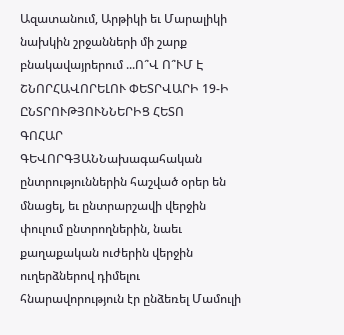Ազատանում, Արթիկի եւ Մարալիկի նախկին շրջանների մի շարք բնակավայրերում ...Ո՞Վ Ո՞ՒՄ Է ՇՆՈՐՀԱՎՈՐԵԼՈՒ ՓԵՏՐՎԱՐԻ 19-Ի ԸՆՏՐՈՒԹՅՈՒՆՆԵՐԻՑ ՀԵՏՈ
ԳՈՀԱՐ ԳԵՎՈՐԳՅԱՆՆախագահական ընտրություններին հաշված օրեր են մնացել, եւ ընտրարշավի վերջին փուլում ընտրողներին, նաեւ քաղաքական ուժերին վերջին ուղերձներով դիմելու հնարավորություն էր ընձեռել Մամուլի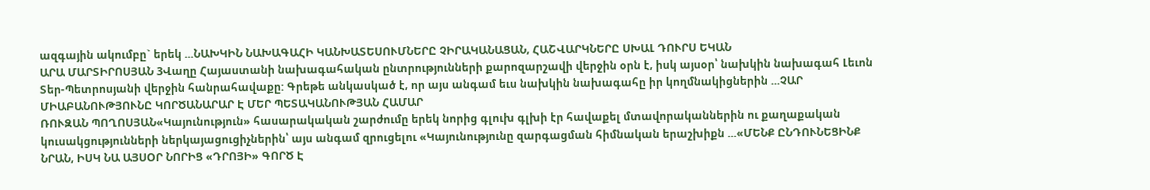ազգային ակումբը` երեկ ...ՆԱԽԿԻՆ ՆԱԽԱԳԱՀԻ ԿԱՆԽԱՏԵՍՈՒՄՆԵՐԸ ՉԻՐԱԿԱՆԱՑԱՆ, ՀԱՇՎԱՐԿՆԵՐԸ ՍԽԱԼ ԴՈՒՐՍ ԵԿԱՆ
ԱՐԱ ՄԱՐՏԻՐՈՍՅԱՆ 3Վաղը Հայաստանի նախագահական ընտրությունների քարոզարշավի վերջին օրն է, իսկ այսօր՝ նախկին նախագահ Լեւոն Տեր-Պետրոսյանի վերջին հանրահավաքը: Գրեթե անկասկած է, որ այս անգամ եւս նախկին նախագահը իր կողմնակիցներին ...ՉԱՐ ՄԻԱԲԱՆՈՒԹՅՈՒՆԸ ԿՈՐԾԱՆԱՐԱՐ Է ՄԵՐ ՊԵՏԱԿԱՆՈՒԹՅԱՆ ՀԱՄԱՐ
ՌՈՒԶԱՆ ՊՈՂՈՍՅԱՆ«Կայունություն» հասարակական շարժումը երեկ նորից գլուխ գլխի էր հավաքել մտավորականներին ու քաղաքական կուսակցությունների ներկայացուցիչներին՝ այս անգամ զրուցելու «Կայունությունը զարգացման հիմնական երաշխիքն ...«ՄԵՆՔ ԸՆԴՈՒՆԵՑԻՆՔ ՆՐԱՆ, ԻՍԿ ՆԱ ԱՅՍՕՐ ՆՈՐԻՑ «ԴՐՈՅԻ» ԳՈՐԾ Է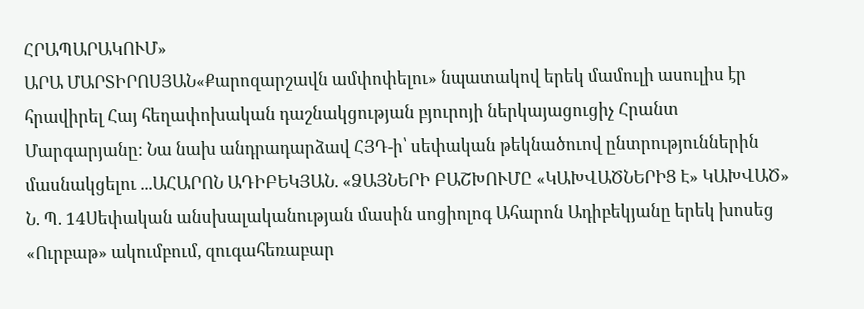ՀՐԱՊԱՐԱԿՈՒՄ»
ԱՐԱ ՄԱՐՏԻՐՈՍՅԱՆ«Քարոզարշավն ամփոփելու» նպատակով երեկ մամուլի ասուլիս էր հրավիրել Հայ հեղափոխական դաշնակցության բյուրոյի ներկայացուցիչ Հրանտ Մարգարյանը: Նա նախ անդրադարձավ ՀՅԴ-ի՝ սեփական թեկնածուով ընտրություններին մասնակցելու ...ԱՀԱՐՈՆ ԱԴԻԲԵԿՅԱՆ. «ՁԱՅՆԵՐԻ ԲԱՇԽՈՒՄԸ «ԿԱԽՎԱԾՆԵՐԻՑ Է» ԿԱԽՎԱԾ»
Ն. Պ. 14Սեփական անսխալականության մասին սոցիոլոգ Ահարոն Ադիբեկյանը երեկ խոսեց «Ուրբաթ» ակումբում, զուգահեռաբար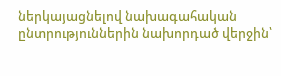ներկայացնելով նախագահական ընտրություններին նախորդած վերջին՝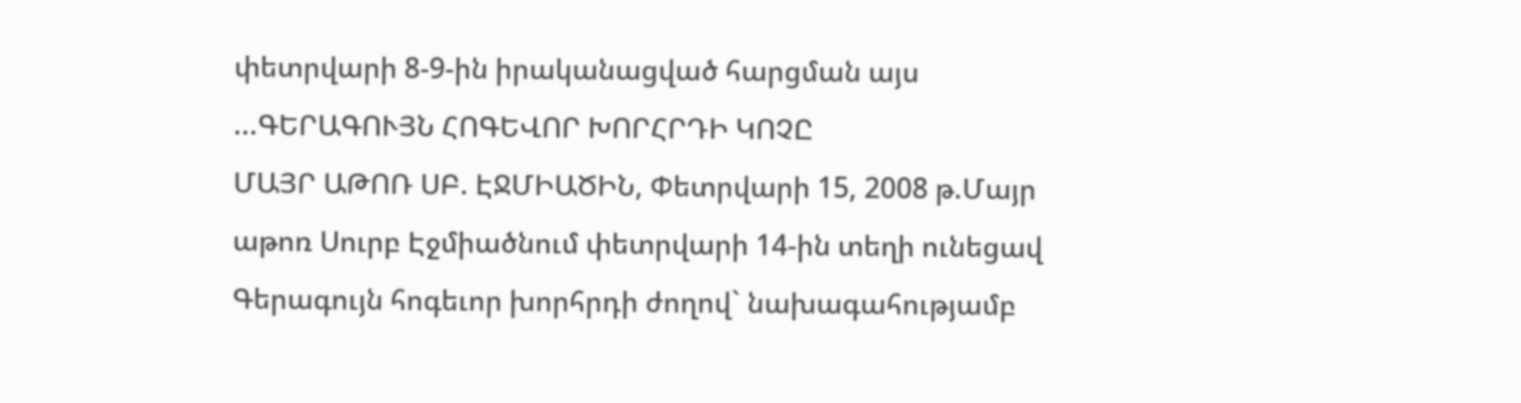փետրվարի 8-9-ին իրականացված հարցման այս ...ԳԵՐԱԳՈՒՅՆ ՀՈԳԵՎՈՐ ԽՈՐՀՐԴԻ ԿՈՉԸ
ՄԱՅՐ ԱԹՈՌ ՍԲ. ԷՋՄԻԱԾԻՆ, Փետրվարի 15, 2008 թ.Մայր աթոռ Սուրբ Էջմիածնում փետրվարի 14-ին տեղի ունեցավ Գերագույն հոգեւոր խորհրդի ժողով` նախագահությամբ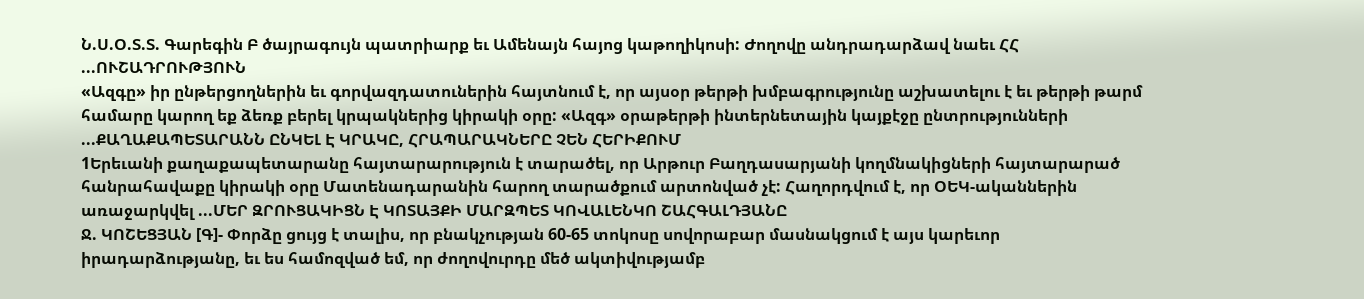Ն.Ս.Օ.Տ.Տ. Գարեգին Բ ծայրագույն պատրիարք եւ Ամենայն հայոց կաթողիկոսի: Ժողովը անդրադարձավ նաեւ ՀՀ ...ՈՒՇԱԴՐՈՒԹՅՈՒՆ
«Ազգը» իր ընթերցողներին եւ գորվազդատուներին հայտնում է, որ այսօր թերթի խմբագրությունը աշխատելու է եւ թերթի թարմ համարը կարող եք ձեռք բերել կրպակներից կիրակի օրը: «Ազգ» օրաթերթի ինտերնետային կայքէջը ընտրությունների ...ՔԱՂԱՔԱՊԵՏԱՐԱՆՆ ԸՆԿԵԼ Է ԿՐԱԿԸ, ՀՐԱՊԱՐԱԿՆԵՐԸ ՉԵՆ ՀԵՐԻՔՈՒՄ
1Երեւանի քաղաքապետարանը հայտարարություն է տարածել, որ Արթուր Բաղդասարյանի կողմնակիցների հայտարարած հանրահավաքը կիրակի օրը Մատենադարանին հարող տարածքում արտոնված չէ: Հաղորդվում է, որ ՕԵԿ-ականներին առաջարկվել ...ՄԵՐ ԶՐՈՒՑԱԿԻՑՆ Է ԿՈՏԱՅՔԻ ՄԱՐԶՊԵՏ ԿՈՎԱԼԵՆԿՈ ՇԱՀԳԱԼԴՅԱՆԸ
Ջ. ԿՈՇԵՑՅԱՆ [Գ]- Փորձը ցույց է տալիս, որ բնակչության 60-65 տոկոսը սովորաբար մասնակցում է այս կարեւոր իրադարձությանը, եւ ես համոզված եմ, որ ժողովուրդը մեծ ակտիվությամբ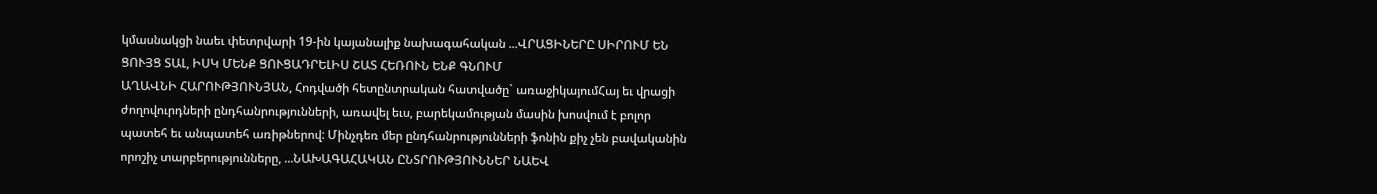կմասնակցի նաեւ փետրվարի 19-ին կայանալիք նախագահական ...ՎՐԱՑԻՆԵՐԸ ՍԻՐՈՒՄ ԵՆ ՑՈՒՅՑ ՏԱԼ, ԻՍԿ ՄԵՆՔ ՑՈՒՑԱԴՐԵԼԻՍ ՇԱՏ ՀԵՌՈՒՆ ԵՆՔ ԳՆՈՒՄ
ԱՂԱՎՆԻ ՀԱՐՈՒԹՅՈՒՆՅԱՆ, Հոդվածի հետընտրական հատվածը` առաջիկայումՀայ եւ վրացի ժողովուրդների ընդհանրությունների, առավել եւս, բարեկամության մասին խոսվում է բոլոր պատեհ եւ անպատեհ առիթներով: Մինչդեռ մեր ընդհանրությունների ֆոնին քիչ չեն բավականին որոշիչ տարբերությունները, ...ՆԱԽԱԳԱՀԱԿԱՆ ԸՆՏՐՈՒԹՅՈՒՆՆԵՐ ՆԱԵՎ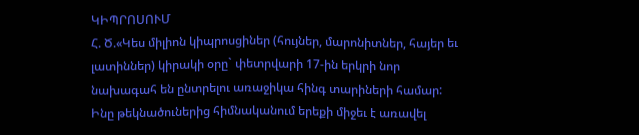ԿԻՊՐՈՍՈՒՄ
Հ. Ծ.«Կես միլիոն կիպրոսցիներ (հույներ, մարոնիտներ, հայեր եւ լատիններ) կիրակի օրը` փետրվարի 17-ին երկրի նոր նախագահ են ընտրելու առաջիկա հինգ տարիների համար: Ինը թեկնածուներից հիմնականում երեքի միջեւ է առավել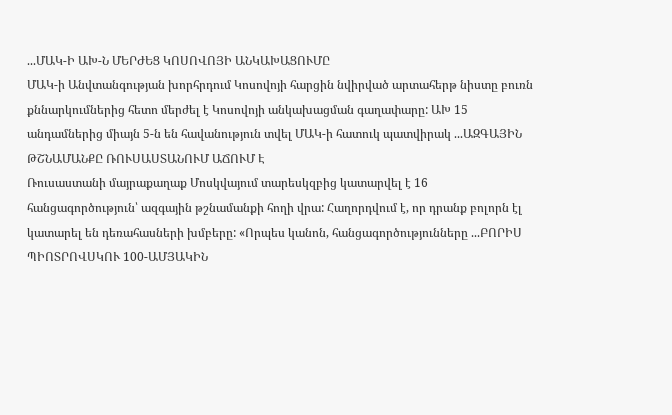...ՄԱԿ-Ի ԱԽ-Ն ՄԵՐԺԵՑ ԿՈՍՈՎՈՅԻ ԱՆԿԱԽԱՑՈՒՄԸ
ՄԱԿ-ի Անվտանգության խորհրդում Կոսովոյի հարցին նվիրված արտահերթ նիստը բուռն քննարկումներից հետո մերժել է Կոսովոյի անկախացման գաղափարը: ԱԽ 15 անդամներից միայն 5-ն են հավանություն տվել ՄԱԿ-ի հատուկ պատվիրակ ...ԱԶԳԱՅԻՆ ԹՇՆԱՄԱՆՔԸ ՌՈՒՍԱՍՏԱՆՈՒՄ ԱՃՈՒՄ Է
Ռուսաստանի մայրաքաղաք Մոսկվայում տարեսկզբից կատարվել է 16 հանցագործություն՝ ազգային թշնամանքի հողի վրա: Հաղորդվում է, որ դրանք բոլորն էլ կատարել են դեռահասների խմբերը: «Որպես կանոն, հանցագործությունները ...ԲՈՐԻՍ ՊԻՈՏՐՈՎՍԿՈՒ 100-ԱՄՅԱԿԻՆ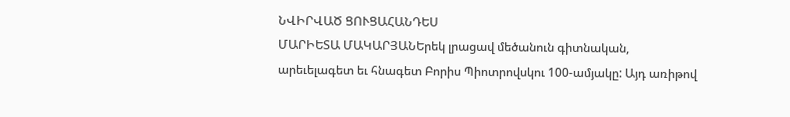ՆՎԻՐՎԱԾ ՑՈՒՑԱՀԱՆԴԵՍ
ՄԱՐԻԵՏԱ ՄԱԿԱՐՅԱՆԵրեկ լրացավ մեծանուն գիտնական, արեւելագետ եւ հնագետ Բորիս Պիոտրովսկու 100-ամյակը: Այդ առիթով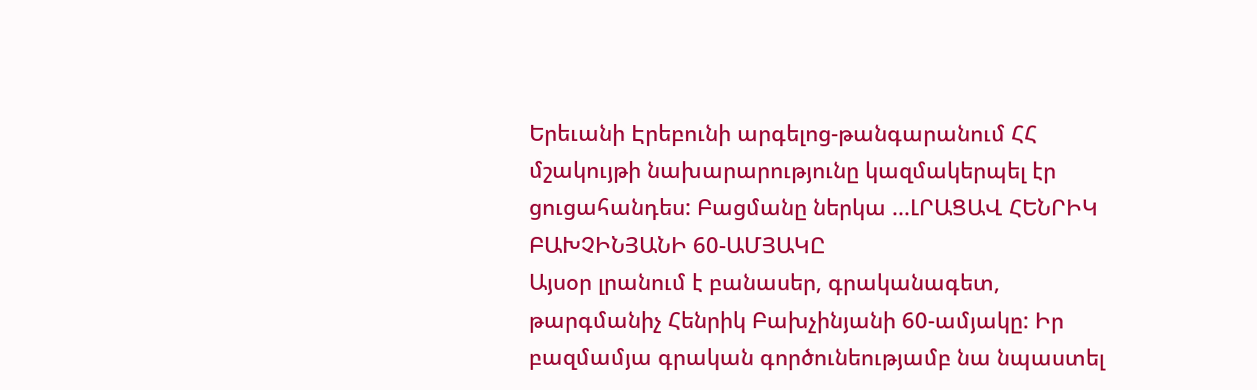Երեւանի Էրեբունի արգելոց-թանգարանում ՀՀ մշակույթի նախարարությունը կազմակերպել էր ցուցահանդես: Բացմանը ներկա ...ԼՐԱՑԱՎ ՀԵՆՐԻԿ ԲԱԽՉԻՆՅԱՆԻ 60-ԱՄՅԱԿԸ
Այսօր լրանում է բանասեր, գրականագետ, թարգմանիչ Հենրիկ Բախչինյանի 60-ամյակը: Իր բազմամյա գրական գործունեությամբ նա նպաստել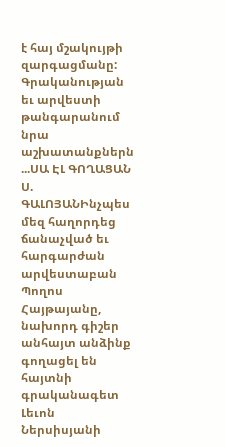է հայ մշակույթի զարգացմանը: Գրականության եւ արվեստի թանգարանում նրա աշխատանքներն ...ՍԱ ԷԼ ԳՈՂԱՑԱՆ
Ս. ԳԱԼՈՅԱՆԻնչպես մեզ հաղորդեց ճանաչված եւ հարգարժան արվեստաբան Պողոս Հայթայանը, նախորդ գիշեր անհայտ անձինք գողացել են հայտնի գրականագետ Լեւոն Ներսիսյանի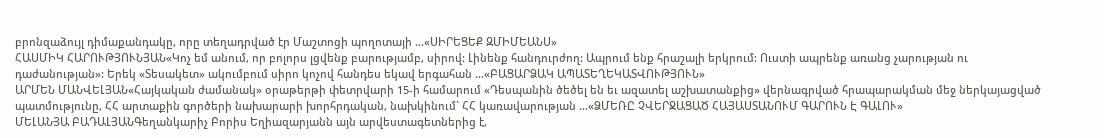բրոնզաձույլ դիմաքանդակը, որը տեղադրված էր Մաշտոցի պողոտայի ...«ՍԻՐԵՑԵՔ ԶՄԻՄԵԱՆՍ»
ՀԱՍՄԻԿ ՀԱՐՈՒԹՅՈՒՆՅԱՆ«Կոչ եմ անում, որ բոլորս լցվենք բարությամբ, սիրով: Լինենք հանդուրժող: Ապրում ենք հրաշալի երկրում: Ուստի ապրենք առանց չարության ու դաժանության»: Երեկ «Տեսակետ» ակումբում սիրո կոչով հանդես եկավ երգահան ...«ԲԱՑԱՐՁԱԿ ԱՊԱՏԵՂԵԿԱՏՎՈՒԹՅՈՒՆ»
ԱՐՄԵՆ ՄԱՆՎԵԼՅԱՆ«Հայկական ժամանակ» օրաթերթի փետրվարի 15-ի համարում «Դեսպանին ծեծել են եւ ազատել աշխատանքից» վերնագրված հրապարակման մեջ ներկայացված պատմությունը, ՀՀ արտաքին գործերի նախարարի խորհրդական, նախկինում` ՀՀ կառավարության ...«ՁՄԵՌԸ ՉՎԵՐՋԱՑԱԾ ՀԱՅԱՍՏԱՆՈՒՄ ԳԱՐՈՒՆ Է ԳԱԼՈՒ»
ՄԵԼԱՆՅԱ ԲԱԴԱԼՅԱՆԳեղանկարիչ Բորիս Եղիազարյանն այն արվեստագետներից է,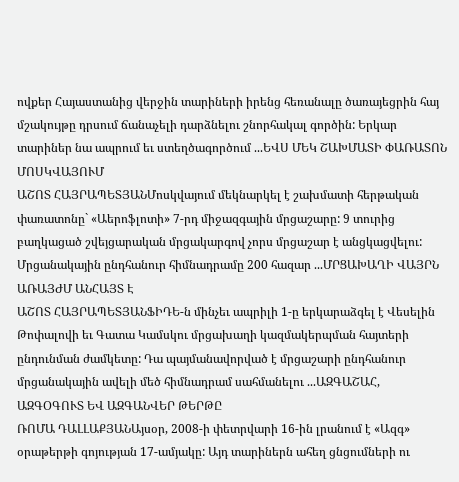ովքեր Հայաստանից վերջին տարիների իրենց հեռանալը ծառայեցրին հայ մշակույթը դրսում ճանաչելի դարձնելու շնորհակալ գործին: Երկար տարիներ նա ապրում եւ ստեղծագործում ...ԵՎՍ ՄԵԿ ՇԱԽՄԱՏԻ ՓԱՌԱՏՈՆ ՄՈՍԿՎԱՅՈՒՄ
ԱՇՈՏ ՀԱՅՐԱՊԵՏՅԱՆՄոսկվայում մեկնարկել է շախմատի հերթական փառատոնը` «Աերոֆլոտի» 7-րդ միջազգային մրցաշարը: 9 տուրից բաղկացած շվեյցարական մրցակարգով չորս մրցաշար է անցկացվելու: Մրցանակային ընդհանուր հիմնադրամը 200 հազար ...ՄՐՑԱԽԱՂԻ ՎԱՅՐՆ ԱՌԱՅԺՄ ԱՆՀԱՅՏ Է
ԱՇՈՏ ՀԱՅՐԱՊԵՏՅԱՆՖԻԴԵ-ն մինչեւ ապրիլի 1-ը երկարաձգել է Վեսելին Թոփալովի եւ Գատա Կամսկու մրցախաղի կազմակերպման հայտերի ընդունման ժամկետը: Դա պայմանավորված է մրցաշարի ընդհանուր մրցանակային ավելի մեծ հիմնադրամ սահմանելու ...ԱԶԳԱՇԱՀ, ԱԶԳՕԳՈՒՏ ԵՎ ԱԶԳԱՆՎԵՐ ԹԵՐԹԸ
ՌՈՄԱ ԴԱԼԼԱՔՅԱՆԱյսօր, 2008-ի փետրվարի 16-ին լրանում է «Ազգ» օրաթերթի գոյության 17-ամյակը: Այդ տարիներն ահեղ ցնցումների ու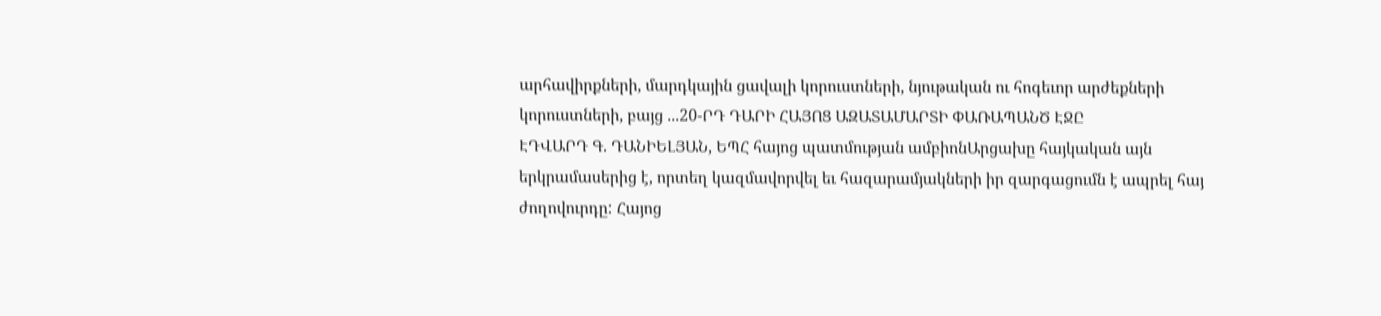արհավիրքների, մարդկային ցավալի կորուստների, նյութական ու հոգեւոր արժեքների կորուստների, բայց ...20-ՐԴ ԴԱՐԻ ՀԱՅՈՑ ԱԶԱՏԱՄԱՐՏԻ ՓԱՌԱՊԱՆԾ ԷՋԸ
ԷԴՎԱՐԴ Գ. ԴԱՆԻԵԼՅԱՆ, ԵՊՀ հայոց պատմության ամբիոնԱրցախը հայկական այն երկրամասերից է, որտեղ կազմավորվել եւ հազարամյակների իր զարգացումն է ապրել հայ ժողովուրդը: Հայոց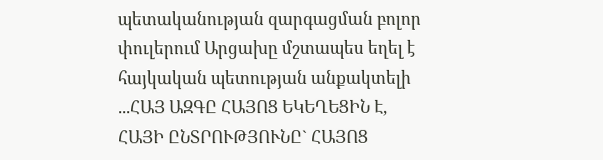պետականության զարգացման բոլոր փուլերում Արցախը մշտապես եղել է հայկական պետության անքակտելի ...ՀԱՅ ԱԶԳԸ ՀԱՅՈՑ ԵԿԵՂԵՑԻՆ Է, ՀԱՅԻ ԸՆՏՐՈՒԹՅՈՒՆԸ` ՀԱՅՈՑ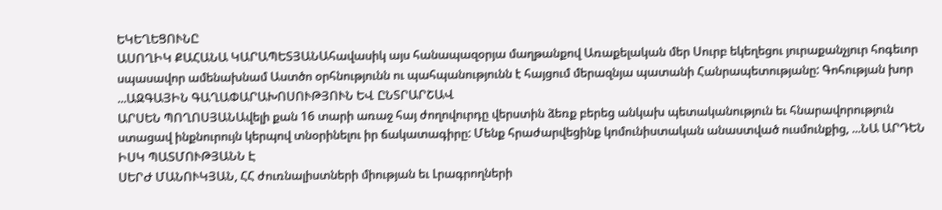ԵԿԵՂԵՑՈՒՆԸ
ԱՍՈՂԻԿ ՔԱՀԱՆԱ ԿԱՐԱՊԵՏՅԱՆԱհավասիկ այս հանապազօրյա մաղթանքով Առաքելական մեր Սուրբ եկեղեցու յուրաքանչյուր հոգեւոր սպասավոր ամենախնամ Աստծո օրհնությունն ու պահպանությունն է հայցում մերազնյա պատանի Հանրապետությանը: Գոհության խոր ...ԱԶԳԱՅԻՆ ԳԱՂԱՓԱՐԱԽՈՍՈՒԹՅՈՒՆ ԵՎ ԸՆՏՐԱՐՇԱՎ
ԱՐՍԵՆ ՊՈՂՈՍՅԱՆԱվելի քան 16 տարի առաջ հայ ժողովուրդը վերստին ձեռք բերեց անկախ պետականություն եւ հնարավորություն ստացավ ինքնուրույն կերպով տնօրինելու իր ճակատագիրը: Մենք հրաժարվեցինք կոմունիստական անաստված ուսմունքից, ...ՆԱ ԱՐԴԵՆ ԻՍԿ ՊԱՏՄՈՒԹՅԱՆՆ Է
ՍԵՐԺ ՄԱՆՈՒԿՅԱՆ, ՀՀ ժուռնալիստների միության եւ Լրագրողների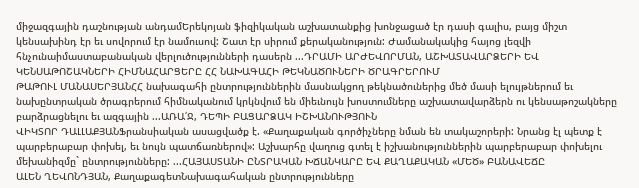միջազգային դաշնության անդամԵրեկոյան ֆիզիկական աշխատանքից խոնջացած էր դասի գալիս, բայց միշտ կենսախինդ էր եւ սովորում էր նամուսով: Շատ էր սիրում քերականություն: Ժամանակակից հայոց լեզվի հնչունաիմաստաբանական վերլուծությունների դասերն ...ԴՐԱՄԻ ԱՐԺԵՎՈՐՄԱՆ, ԱՇԽԱՏԱՎԱՐՁԵՐԻ ԵՎ ԿԵՆՍԱԹՈՇԱԿՆԵՐԻ ՀԻՄՆԱՀԱՐՑԵՐԸ ՀՀ ՆԱԽԱԳԱՀԻ ԹԵԿՆԱԾՈՒՆԵՐԻ ԾՐԱԳՐԵՐՈՒՄ
ԹԱԹՈՒԼ ՄԱՆԱՍԵՐՅԱՆՀՀ նախագահի ընտրություններին մասնակցող թեկնածուներից մեծ մասի ելույթներում եւ նախընտրական ծրագրերում հիմնականում կրկնվում են միեւնույն խոստումները աշխատավարձերն ու կենսաթոշակները բարձրացնելու եւ ազգային ...ԱՌԱ՛Ջ, ԴԵՊԻ ԲԱՑԱՐՁԱԿ ԻՇԽԱՆՈՒԹՅՈՒՆ
ՎԻԿՏՈՐ ԴԱԼԼԱՔՅԱՆՖրանսիական ասացվածք է. «Քաղաքական գործիչները նման են տակաշորերի: Նրանց էլ պետք է պարբերաբար փոխել, եւ նույն պատճառներով»: Աշխարհը վաղուց գտել է իշխանություններին պարբերաբար փոխելու մեխանիզմը` ընտրությունները: ...ՀԱՅԱՍՏԱՆԻ ԸՆՏՐԱԿԱՆ ԽՃԱՆԿԱՐԸ ԵՎ ՔԱՂԱՔԱԿԱՆ «ՄԵԾ» ԲԱՆԱՎԵՃԸ
ԱԼԵՆ ՂԵՎՈՆԴՅԱՆ, ՔաղաքագետՆախագահական ընտրությունները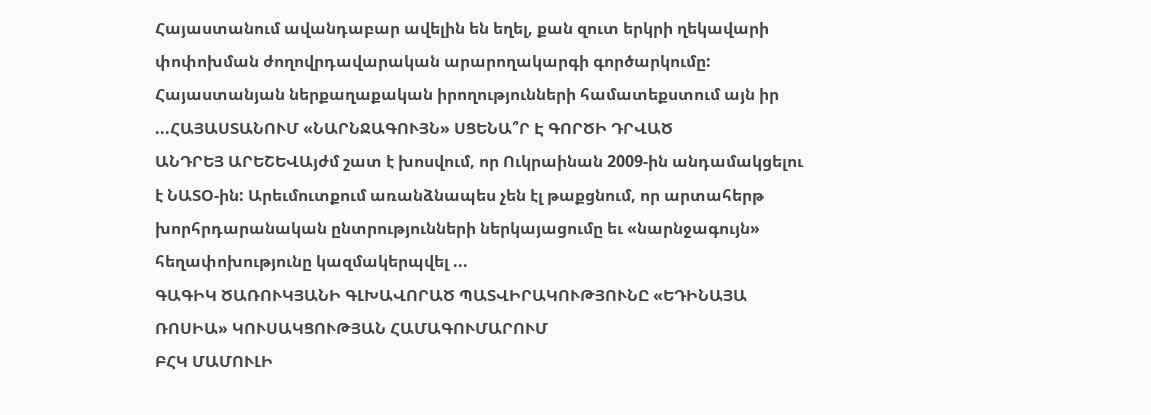Հայաստանում ավանդաբար ավելին են եղել, քան զուտ երկրի ղեկավարի փոփոխման ժողովրդավարական արարողակարգի գործարկումը: Հայաստանյան ներքաղաքական իրողությունների համատեքստում այն իր ...ՀԱՅԱՍՏԱՆՈՒՄ «ՆԱՐՆՋԱԳՈՒՅՆ» ՍՑԵՆԱ՞Ր Է ԳՈՐԾԻ ԴՐՎԱԾ
ԱՆԴՐԵՅ ԱՐԵՇԵՎԱյժմ շատ է խոսվում, որ Ուկրաինան 2009-ին անդամակցելու է ՆԱՏՕ-ին: Արեւմուտքում առանձնապես չեն էլ թաքցնում, որ արտահերթ խորհրդարանական ընտրությունների ներկայացումը եւ «նարնջագույն» հեղափոխությունը կազմակերպվել ...
ԳԱԳԻԿ ԾԱՌՈՒԿՅԱՆԻ ԳԼԽԱՎՈՐԱԾ ՊԱՏՎԻՐԱԿՈՒԹՅՈՒՆԸ «ԵԴԻՆԱՅԱ ՌՈՍԻԱ» ԿՈՒՍԱԿՑՈՒԹՅԱՆ ՀԱՄԱԳՈՒՄԱՐՈՒՄ
ԲՀԿ ՄԱՄՈՒԼԻ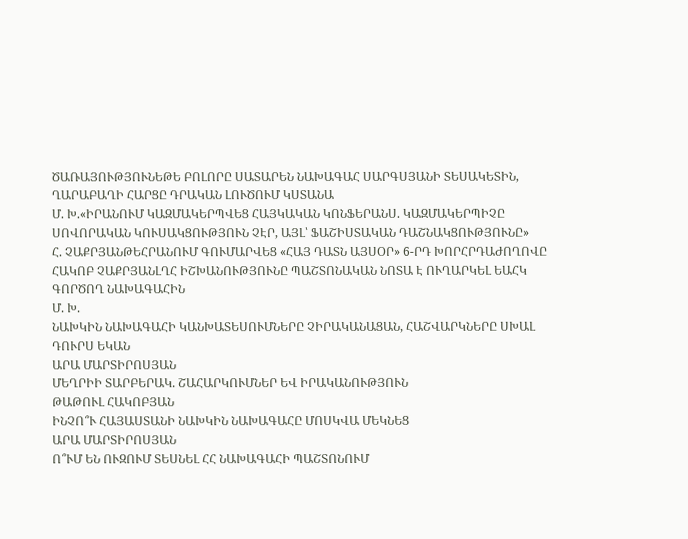ԾԱՌԱՅՈՒԹՅՈՒՆԵԹԵ ԲՈԼՈՐԸ ՍԱՏԱՐԵՆ ՆԱԽԱԳԱՀ ՍԱՐԳՍՅԱՆԻ ՏԵՍԱԿԵՏԻՆ, ՂԱՐԱԲԱՂԻ ՀԱՐՑԸ ԴՐԱԿԱՆ ԼՈՒԾՈՒՄ ԿՍՏԱՆԱ
Մ. Խ.«ԻՐԱՆՈՒՄ ԿԱԶՄԱԿԵՐՊՎԵՑ ՀԱՅԿԱԿԱՆ ԿՈՆՖԵՐԱՆՍ. ԿԱԶՄԱԿԵՐՊԻՉԸ ՍՈՎՈՐԱԿԱՆ ԿՈՒՍԱԿՑՈՒԹՅՈՒՆ ՉԷՐ, ԱՅԼ՝ ՖԱՇԻՍՏԱԿԱՆ ԴԱՇՆԱԿՑՈՒԹՅՈՒՆԸ»
Հ. ՉԱՔՐՅԱՆԹԵՀՐԱՆՈՒՄ ԳՈՒՄԱՐՎԵՑ «ՀԱՅ ԴԱՏՆ ԱՅՍՕՐ» 6-ՐԴ ԽՈՐՀՐԴԱԺՈՂՈՎԸ
ՀԱԿՈԲ ՉԱՔՐՅԱՆԼՂՀ ԻՇԽԱՆՈՒԹՅՈՒՆԸ ՊԱՇՏՈՆԱԿԱՆ ՆՈՏԱ Է ՈՒՂԱՐԿԵԼ ԵԱՀԿ ԳՈՐԾՈՂ ՆԱԽԱԳԱՀԻՆ
Մ. Խ.
ՆԱԽԿԻՆ ՆԱԽԱԳԱՀԻ ԿԱՆԽԱՏԵՍՈՒՄՆԵՐԸ ՉԻՐԱԿԱՆԱՑԱՆ, ՀԱՇՎԱՐԿՆԵՐԸ ՍԽԱԼ ԴՈՒՐՍ ԵԿԱՆ
ԱՐԱ ՄԱՐՏԻՐՈՍՅԱՆ
ՄԵՂՐԻԻ ՏԱՐԲԵՐԱԿ. ՇԱՀԱՐԿՈՒՄՆԵՐ ԵՎ ԻՐԱԿԱՆՈՒԹՅՈՒՆ
ԹԱԹՈՒԼ ՀԱԿՈԲՅԱՆ
ԻՆՉՈ՞Ւ ՀԱՅԱՍՏԱՆԻ ՆԱԽԿԻՆ ՆԱԽԱԳԱՀԸ ՄՈՍԿՎԱ ՄԵԿՆԵՑ
ԱՐԱ ՄԱՐՏԻՐՈՍՅԱՆ
Ո՞ՒՄ ԵՆ ՈՒԶՈՒՄ ՏԵՍՆԵԼ ՀՀ ՆԱԽԱԳԱՀԻ ՊԱՇՏՈՆՈՒՄ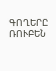ԳՈՂԵՐԸ
ՌՈՒԲԵՆ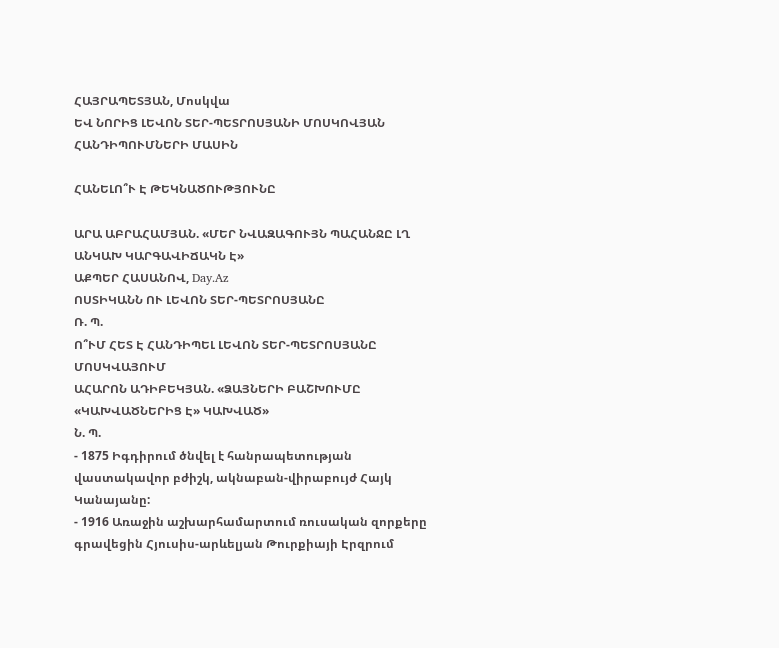ՀԱՅՐԱՊԵՏՅԱՆ, Մոսկվա
ԵՎ ՆՈՐԻՑ ԼԵՎՈՆ ՏԵՐ-ՊԵՏՐՈՍՅԱՆԻ ՄՈՍԿՈՎՅԱՆ ՀԱՆԴԻՊՈՒՄՆԵՐԻ ՄԱՍԻՆ

ՀԱՆԵԼՈ՞Ւ Է ԹԵԿՆԱԾՈՒԹՅՈՒՆԸ

ԱՐԱ ԱԲՐԱՀԱՄՅԱՆ. «ՄԵՐ ՆՎԱԶԱԳՈՒՅՆ ՊԱՀԱՆՋԸ ԼՂ ԱՆԿԱԽ ԿԱՐԳԱՎԻՃԱԿՆ Է»
ԱՔՊԵՐ ՀԱՍԱՆՈՎ, Day.Az
ՈՍՏԻԿԱՆՆ ՈՒ ԼԵՎՈՆ ՏԵՐ-ՊԵՏՐՈՍՅԱՆԸ
Ռ. Պ.
Ո՞ՒՄ ՀԵՏ Է ՀԱՆԴԻՊԵԼ ԼԵՎՈՆ ՏԵՐ-ՊԵՏՐՈՍՅԱՆԸ ՄՈՍԿՎԱՅՈՒՄ
ԱՀԱՐՈՆ ԱԴԻԲԵԿՅԱՆ. «ՁԱՅՆԵՐԻ ԲԱՇԽՈՒՄԸ «ԿԱԽՎԱԾՆԵՐԻՑ Է» ԿԱԽՎԱԾ»
Ն. Պ.
- 1875 Իգդիրում ծնվել է հանրապետության վաստակավոր բժիշկ, ակնաբան-վիրաբույժ Հայկ Կանայանը:
- 1916 Առաջին աշխարհամարտում ռուսական զորքերը գրավեցին Հյուսիս-արևելյան Թուրքիայի Էրզրում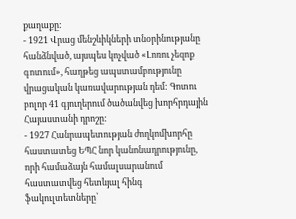քաղաքը:
- 1921 Վրաց մենշևիկների տնօրինությանը հանձնված, այսպես կոչված «Լոռու չեզոք գոտում», հաղթեց ապստամբությունը վրացական կառավարության դեմ: Գոտու բոլոր 41 գյուղերում ծածանվեց խորհրդային Հայաստանի դրոշը:
- 1927 Հանրապետության ժողկոմխորհը հաստատեց ԵՊՀ նոր կանոնադրությունը, որի համաձայն համալսարանում հաստատվեց հետևյալ հինգ ֆակուլտետները՝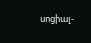սոցիալ-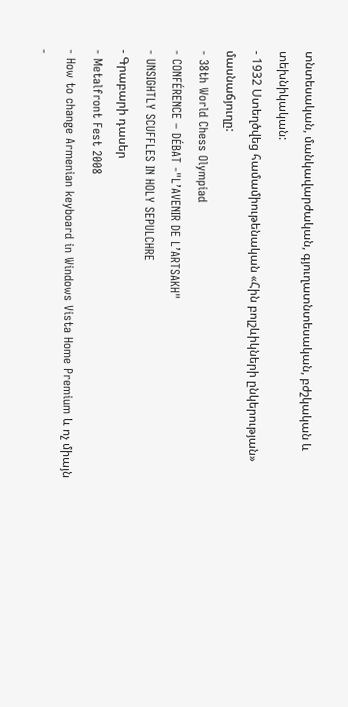տնտեսական, մանկավարժական, գյուղատնտեսական, բժշկական և տեխնիկական:
- 1932 Ստեղծվեց համամիութենական «Հին բոլշևիկների ընկերության» մասնաճյուղը:
- 38th World Chess Olympiad
- CONFÉRENCE – DÉBAT -"L’AVENIR DE L’ARTSAKH"
- UNSIGHTLY SCUFFLES IN HOLY SEPULCHRE
- Գրաբարի դասեր
- Metalfront Fest 2008
- How to change Armenian keyboard in Windows Vista Home Premium և ոչ միայն
-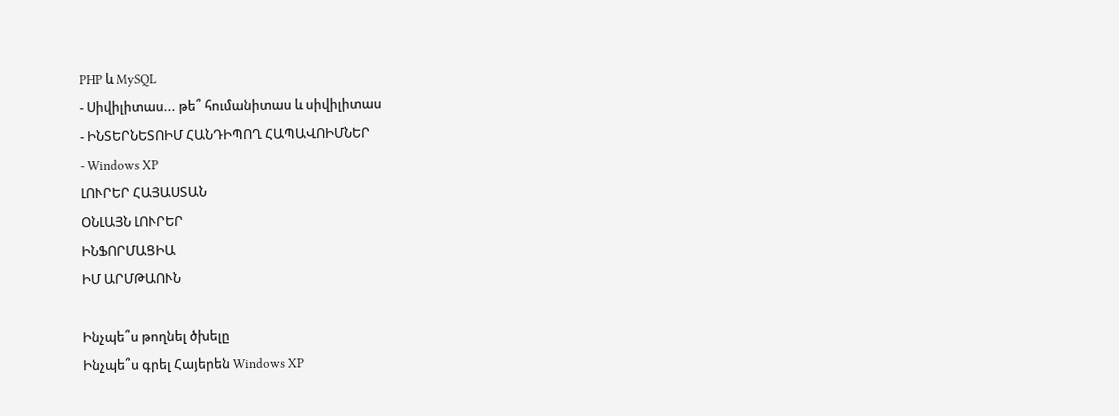PHP և MySQL
- Սիվիլիտաս... թե՞ հումանիտաս և սիվիլիտաս
- ԻՆՏԵՐՆԵՏՈԻՄ ՀԱՆԴԻՊՈՂ ՀԱՊԱՎՈԻՄՆԵՐ
- Windows XP
ԼՈՒՐԵՐ ՀԱՅԱՍՏԱՆ
ՕՆԼԱՅՆ ԼՈՒՐԵՐ
ԻՆՖՈՐՄԱՑԻԱ
ԻՄ ԱՐՄԹԱՈՒՆ

Ինչպե՞ս թողնել ծխելը
Ինչպե՞ս գրել Հայերեն Windows XP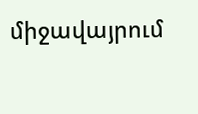միջավայրում